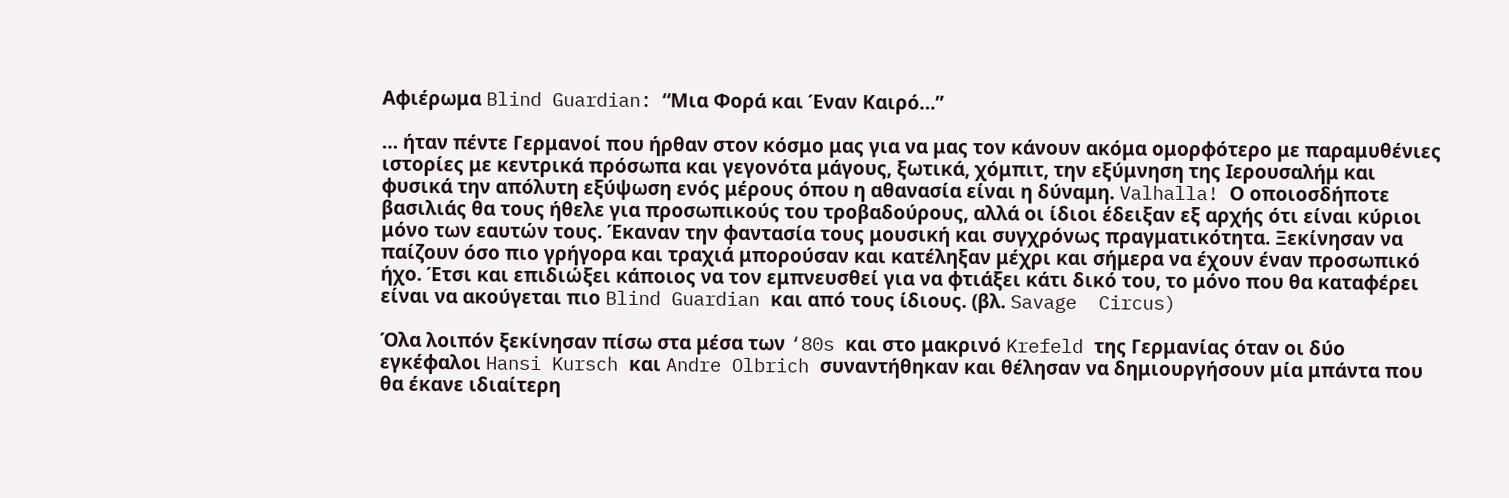Αφιέρωμα Blind Guardian: “Μια Φορά και Έναν Καιρό…”

… ήταν πέντε Γερμανοί που ήρθαν στον κόσμο μας για να μας τον κάνουν ακόμα ομορφότερο με παραμυθένιες ιστορίες με κεντρικά πρόσωπα και γεγονότα μάγους, ξωτικά, χόμπιτ, την εξύμνηση της Ιερουσαλήμ και φυσικά την απόλυτη εξύψωση ενός μέρους όπου η αθανασία είναι η δύναμη. Valhalla! Ο οποιοσδήποτε βασιλιάς θα τους ήθελε για προσωπικούς του τροβαδούρους, αλλά οι ίδιοι έδειξαν εξ αρχής ότι είναι κύριοι μόνο των εαυτών τους. Έκαναν την φαντασία τους μουσική και συγχρόνως πραγματικότητα. Ξεκίνησαν να παίζουν όσο πιο γρήγορα και τραχιά μπορούσαν και κατέληξαν μέχρι και σήμερα να έχουν έναν προσωπικό ήχο. Έτσι και επιδιώξει κάποιος να τον εμπνευσθεί για να φτιάξει κάτι δικό του, το μόνο που θα καταφέρει είναι να ακούγεται πιο Blind Guardian και από τους ίδιους. (βλ. Savage  Circus)

Όλα λοιπόν ξεκίνησαν πίσω στα μέσα των ‘80s και στο μακρινό Krefeld της Γερμανίας όταν οι δύο εγκέφαλοι Hansi Kursch και Andre Olbrich συναντήθηκαν και θέλησαν να δημιουργήσουν μία μπάντα που θα έκανε ιδιαίτερη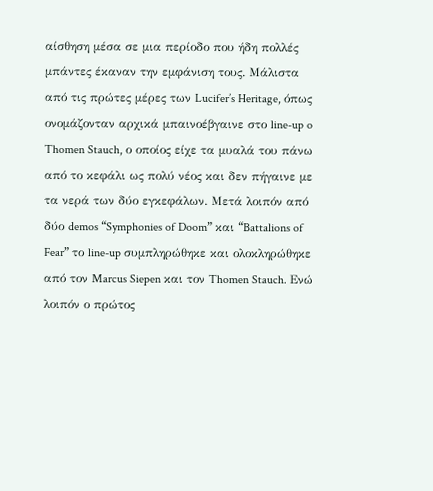αίσθηση μέσα σε μια περίοδο που ήδη πολλές μπάντες έκαναν την εμφάνιση τους. Μάλιστα από τις πρώτες μέρες των Lucifer’s Heritage, όπως ονομάζονταν αρχικά μπαινοέβγαινε στο line-up o Thomen Stauch, ο οποίος είχε τα μυαλά του πάνω από το κεφάλι ως πολύ νέος και δεν πήγαινε με τα νερά των δύο εγκεφάλων. Μετά λοιπόν από δύο demos “Symphonies of Doom” και “Battalions of Fear” το line-up συμπληρώθηκε και ολοκληρώθηκε από τον Marcus Siepen και τον Thomen Stauch. Ενώ λοιπόν ο πρώτος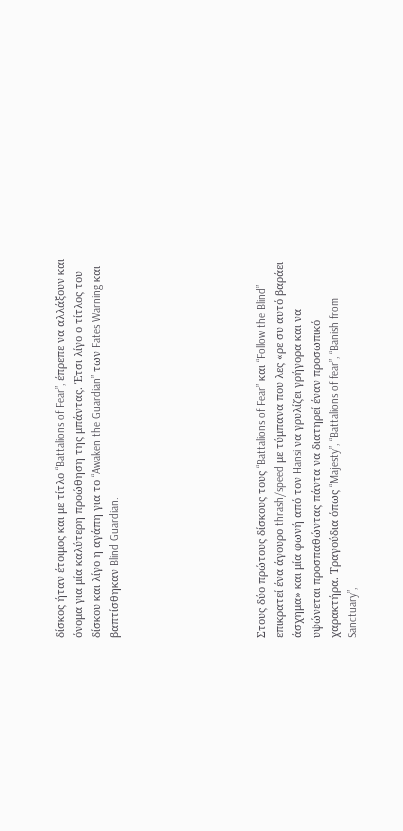δίσκος ήταν έτοιμος και με τίτλο “Battalions of Fear”, έπρεπε να αλλάξουν και όνομα για μία καλύτερη προώθηση της μπάντας. Έτσι λίγο ο τίτλος του δίσκου και λίγο η αγάπη για το “Awaken the Guardian” των Fates Warning και βαπτίσθηκαν Blind Guardian.







Στους δύο πρώτους δίσκους τους “Battalions of Fear” και “Follow the Blind” επικρατεί ένα άγουρο thrash/speed με τύμπανα που λες «ρε συ αυτό βαράει άσχημα» και μία φωνή από τον Hansi να γρυλίζει γρήγορα και να υψώνεται προσπαθώντας πάντα να διατηρεί έναν προσωπικό χαρακτήρα. Τραγούδια όπως “Majesty”, “Battalions of fear”, “Banish from Sanctuary”,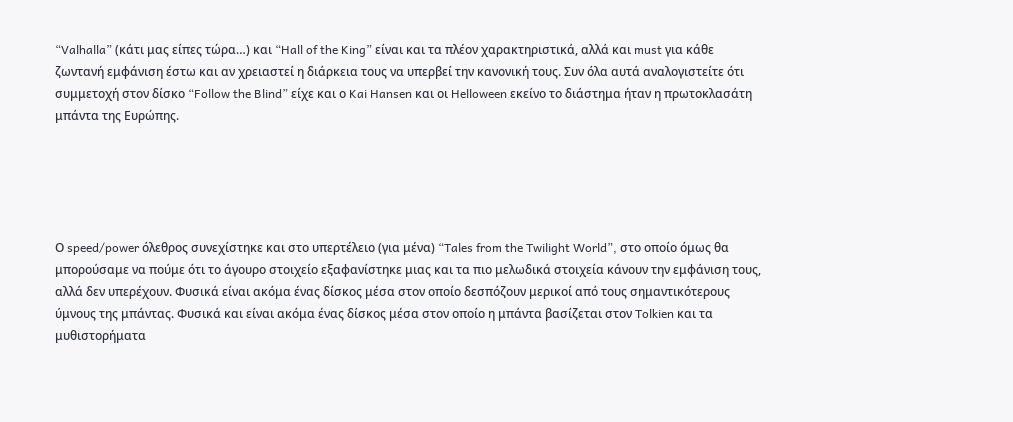“Valhalla” (κάτι μας είπες τώρα…) και “Hall of the King” είναι και τα πλέον χαρακτηριστικά, αλλά και must για κάθε ζωντανή εμφάνιση έστω και αν χρειαστεί η διάρκεια τους να υπερβεί την κανονική τους. Συν όλα αυτά αναλογιστείτε ότι συμμετοχή στον δίσκο “Follow the Blind” είχε και ο Kai Hansen και οι Helloween εκείνο το διάστημα ήταν η πρωτοκλασάτη μπάντα της Ευρώπης.





Ο speed/power όλεθρος συνεχίστηκε και στο υπερτέλειο (για μένα) “Tales from the Twilight World”, στο οποίο όμως θα μπορούσαμε να πούμε ότι το άγουρο στοιχείο εξαφανίστηκε μιας και τα πιο μελωδικά στοιχεία κάνουν την εμφάνιση τους, αλλά δεν υπερέχουν. Φυσικά είναι ακόμα ένας δίσκος μέσα στον οποίο δεσπόζουν μερικοί από τους σημαντικότερους ύμνους της μπάντας. Φυσικά και είναι ακόμα ένας δίσκος μέσα στον οποίο η μπάντα βασίζεται στον Tolkien και τα μυθιστορήματα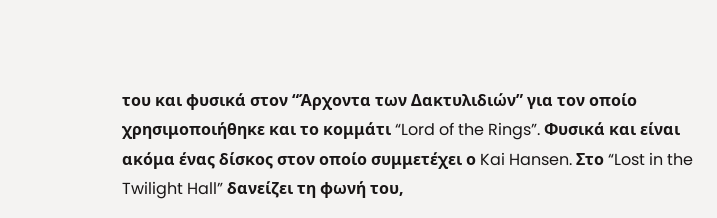του και φυσικά στον “Άρχοντα των Δακτυλιδιών” για τον οποίο χρησιμοποιήθηκε και το κομμάτι “Lord of the Rings”. Φυσικά και είναι ακόμα ένας δίσκος στον οποίο συμμετέχει ο Kai Hansen. Στο “Lost in the Twilight Hall” δανείζει τη φωνή του,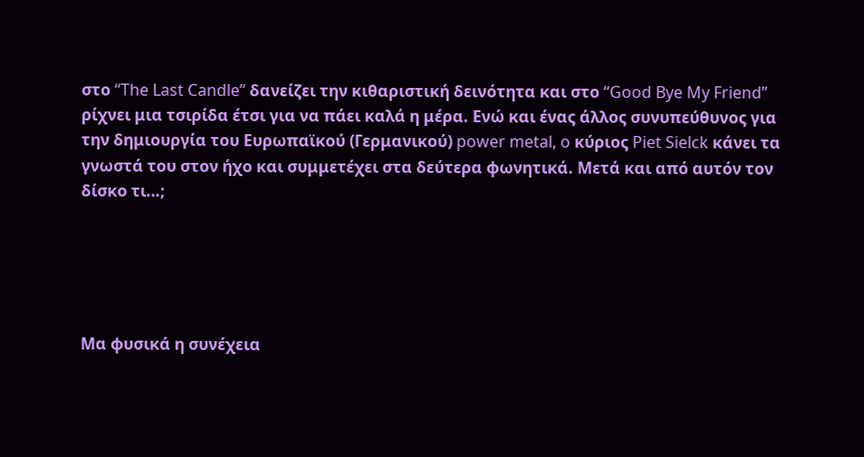στο “The Last Candle” δανείζει την κιθαριστική δεινότητα και στο “Good Bye My Friend” ρίχνει μια τσιρίδα έτσι για να πάει καλά η μέρα. Ενώ και ένας άλλος συνυπεύθυνος για την δημιουργία του Ευρωπαϊκού (Γερμανικού) power metal, o κύριος Piet Sielck κάνει τα γνωστά του στον ήχο και συμμετέχει στα δεύτερα φωνητικά. Μετά και από αυτόν τον δίσκο τι…;





Μα φυσικά η συνέχεια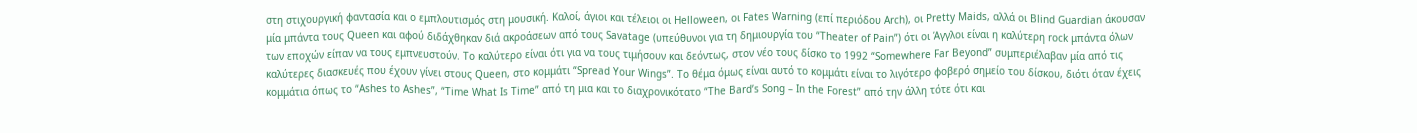στη στιχουργική φαντασία και ο εμπλουτισμός στη μουσική. Καλοί, άγιοι και τέλειοι οι Helloween, oι Fates Warning (επί περιόδου Arch), οι Pretty Maids, αλλά οι Blind Guardian άκουσαν μία μπάντα τους Queen και αφού διδάχθηκαν διά ακροάσεων από τους Savatage (υπεύθυνοι για τη δημιουργία του “Theater of Pain”) ότι οι Άγγλοι είναι η καλύτερη rock μπάντα όλων των εποχών είπαν να τους εμπνευστούν. Το καλύτερο είναι ότι για να τους τιμήσουν και δεόντως, στον νέο τους δίσκο το 1992 “Somewhere Far Beyond” συμπεριέλαβαν μία από τις καλύτερες διασκευές που έχουν γίνει στους Queen, στο κομμάτι “Spread Your Wings”. Το θέμα όμως είναι αυτό το κομμάτι είναι το λιγότερο φοβερό σημείο του δίσκου, διότι όταν έχεις κομμάτια όπως το “Ashes to Ashes”, “Time What Is Time” από τη μια και το διαχρονικότατο “The Bard’s Song – In the Forest” από την άλλη τότε ότι και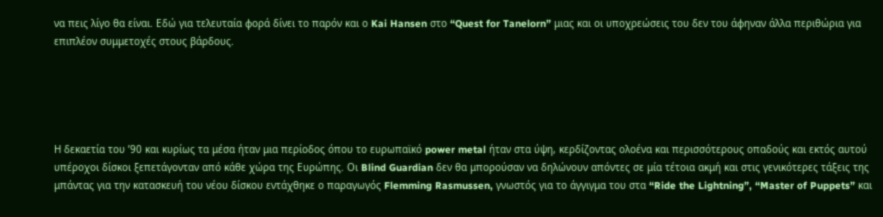να πεις λίγο θα είναι. Εδώ για τελευταία φορά δίνει το παρόν και ο Kai Hansen στο “Quest for Tanelorn” μιας και οι υποχρεώσεις του δεν του άφηναν άλλα περιθώρια για επιπλέον συμμετοχές στους βάρδους.





Η δεκαετία του ’90 και κυρίως τα μέσα ήταν μια περίοδος όπου το ευρωπαϊκό power metal ήταν στα ύψη, κερδίζοντας ολοένα και περισσότερους οπαδούς και εκτός αυτού υπέροχοι δίσκοι ξεπετάγονταν από κάθε χώρα της Ευρώπης. Οι Blind Guardian δεν θα μπορούσαν να δηλώνουν απόντες σε μία τέτοια ακμή και στις γενικότερες τάξεις της μπάντας για την κατασκευή του νέου δίσκου εντάχθηκε ο παραγωγός Flemming Rasmussen, γνωστός για το άγγιγμα του στα “Ride the Lightning”, “Master of Puppets” και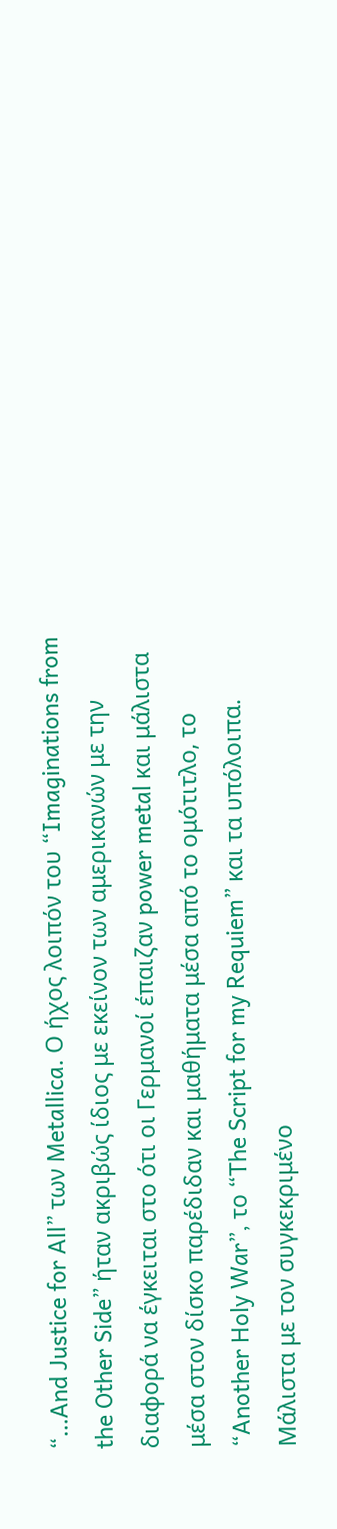“…And Justice for All” των Metallica. Ο ήχος λοιπόν του “Imaginations from the Other Side” ήταν ακριβώς ίδιος με εκείνον των αμερικανών με την διαφορά να έγκειται στο ότι οι Γερμανοί έπαιζαν power metal και μάλιστα μέσα στον δίσκο παρέδιδαν και μαθήματα μέσα από το ομότιτλο, το “Another Holy War”, το “The Script for my Requiem” και τα υπόλοιπα. Μάλιστα με τον συγκεκριμένο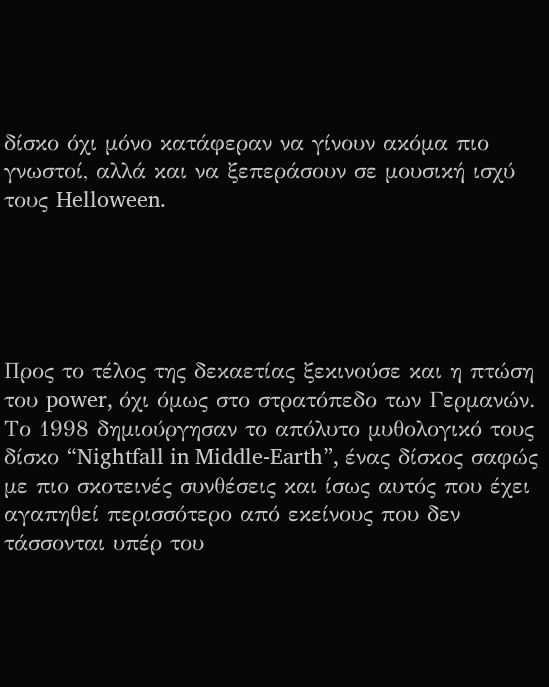δίσκο όχι μόνο κατάφεραν να γίνουν ακόμα πιο γνωστοί, αλλά και να ξεπεράσουν σε μουσική ισχύ τους Helloween.





Προς το τέλος της δεκαετίας ξεκινούσε και η πτώση του power, όχι όμως στο στρατόπεδο των Γερμανών. Το 1998 δημιούργησαν το απόλυτο μυθολογικό τους δίσκο “Nightfall in Middle-Earth”, ένας δίσκος σαφώς με πιο σκοτεινές συνθέσεις και ίσως αυτός που έχει αγαπηθεί περισσότερο από εκείνους που δεν τάσσονται υπέρ του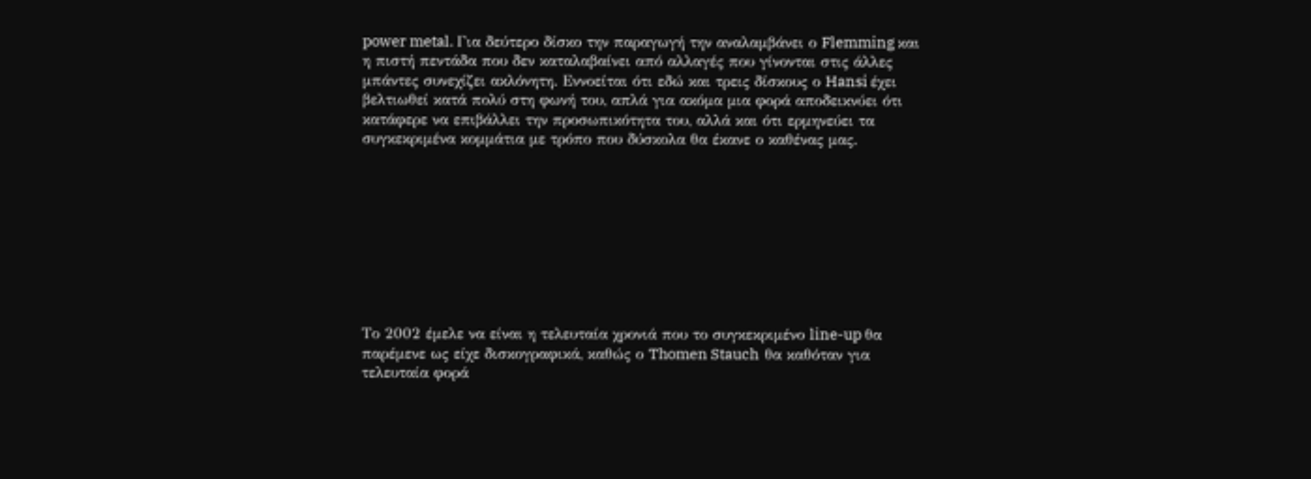power metal. Για δεύτερο δίσκο την παραγωγή την αναλαμβάνει ο Flemming και η πιστή πεντάδα που δεν καταλαβαίνει από αλλαγές που γίνονται στις άλλες μπάντες συνεχίζει ακλόνητη. Εννοείται ότι εδώ και τρεις δίσκους ο Hansi έχει βελτιωθεί κατά πολύ στη φωνή του, απλά για ακόμα μια φορά αποδεικνύει ότι κατάφερε να επιβάλλει την προσωπικότητα του, αλλά και ότι ερμηνεύει τα συγκεκριμένα κομμάτια με τρόπο που δύσκολα θα έκανε ο καθένας μας.









Το 2002 έμελε να είναι η τελευταία χρονιά που το συγκεκριμένο line-up θα παρέμενε ως είχε δισκογραφικά, καθώς ο Thomen Stauch  θα καθόταν για τελευταία φορά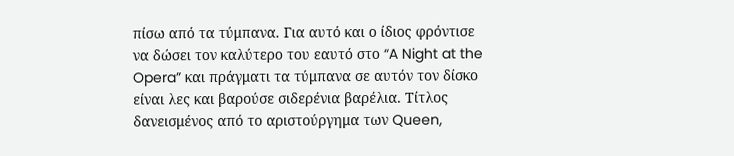πίσω από τα τύμπανα. Για αυτό και ο ίδιος φρόντισε να δώσει τον καλύτερο του εαυτό στο “A Night at the Opera” και πράγματι τα τύμπανα σε αυτόν τον δίσκο είναι λες και βαρούσε σιδερένια βαρέλια. Τίτλος δανεισμένος από το αριστούργημα των Queen,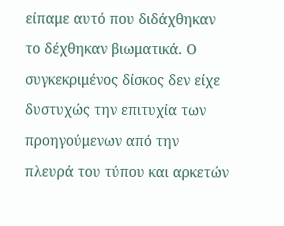είπαμε αυτό που διδάχθηκαν το δέχθηκαν βιωματικά. Ο συγκεκριμένος δίσκος δεν είχε δυστυχώς την επιτυχία των προηγούμενων από την πλευρά του τύπου και αρκετών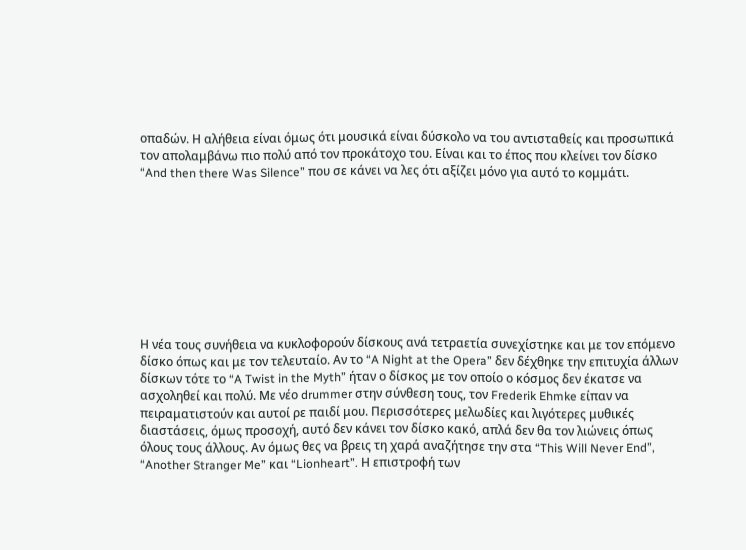οπαδών. Η αλήθεια είναι όμως ότι μουσικά είναι δύσκολο να του αντισταθείς και προσωπικά τον απολαμβάνω πιο πολύ από τον προκάτοχο του. Είναι και το έπος που κλείνει τον δίσκο “And then there Was Silence” που σε κάνει να λες ότι αξίζει μόνο για αυτό το κομμάτι.









Η νέα τους συνήθεια να κυκλοφορούν δίσκους ανά τετραετία συνεχίστηκε και με τον επόμενο δίσκο όπως και με τον τελευταίο. Αν το “A Night at the Opera” δεν δέχθηκε την επιτυχία άλλων δίσκων τότε το “A Twist in the Myth” ήταν ο δίσκος με τον οποίο ο κόσμος δεν έκατσε να ασχοληθεί και πολύ. Με νέο drummer στην σύνθεση τους, τον Frederik Ehmke είπαν να πειραματιστούν και αυτοί ρε παιδί μου. Περισσότερες μελωδίες και λιγότερες μυθικές διαστάσεις, όμως προσοχή, αυτό δεν κάνει τον δίσκο κακό, απλά δεν θα τον λιώνεις όπως όλους τους άλλους. Αν όμως θες να βρεις τη χαρά αναζήτησε την στα “This Will Never End”, “Another Stranger Me” και “Lionheart”. Η επιστροφή των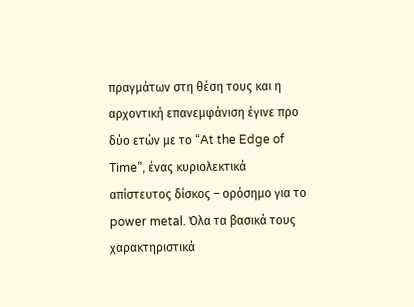πραγμάτων στη θέση τους και η αρχοντική επανεμφάνιση έγινε προ δύο ετών με το “At the Edge of Time”, ένας κυριολεκτικά απίστευτος δίσκος – ορόσημο για το power metal. Όλα τα βασικά τους χαρακτηριστικά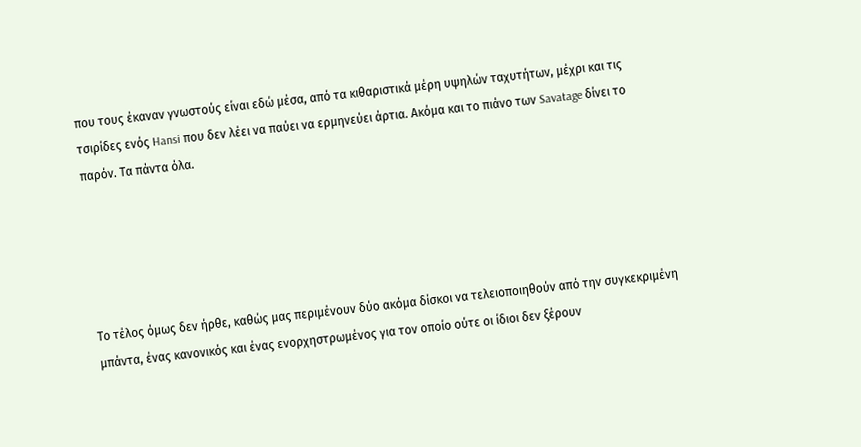που τους έκαναν γνωστούς είναι εδώ μέσα, από τα κιθαριστικά μέρη υψηλών ταχυτήτων, μέχρι και τις τσιρίδες ενός Hansi που δεν λέει να παύει να ερμηνεύει άρτια. Ακόμα και το πιάνο των Savatage δίνει το παρόν. Τα πάντα όλα.





Το τέλος όμως δεν ήρθε, καθώς μας περιμένουν δύο ακόμα δίσκοι να τελειοποιηθούν από την συγκεκριμένη μπάντα, ένας κανονικός και ένας ενορχηστρωμένος για τον οποίο ούτε οι ίδιοι δεν ξέρουν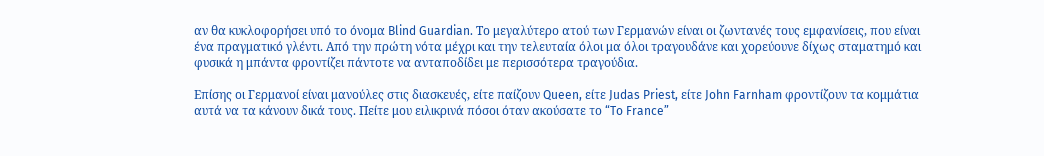αν θα κυκλοφορήσει υπό το όνομα Blind Guardian. Το μεγαλύτερο ατού των Γερμανών είναι οι ζωντανές τους εμφανίσεις, που είναι ένα πραγματικό γλέντι. Από την πρώτη νότα μέχρι και την τελευταία όλοι μα όλοι τραγουδάνε και χορεύουνε δίχως σταματημό και φυσικά η μπάντα φροντίζει πάντοτε να ανταποδίδει με περισσότερα τραγούδια.

Επίσης οι Γερμανοί είναι μανούλες στις διασκευές, είτε παίζουν Queen, είτε Judas Priest, είτε John Farnham φροντίζουν τα κομμάτια αυτά να τα κάνουν δικά τους. Πείτε μου ειλικρινά πόσοι όταν ακούσατε το “To France”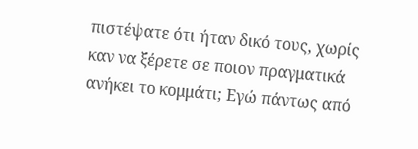πιστέψατε ότι ήταν δικό τους, χωρίς καν να ξέρετε σε ποιον πραγματικά ανήκει το κομμάτι; Εγώ πάντως από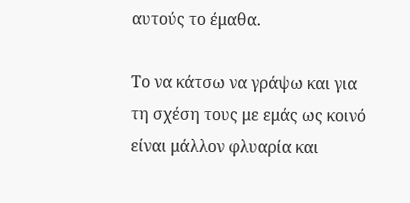αυτούς το έμαθα.

Το να κάτσω να γράψω και για τη σχέση τους με εμάς ως κοινό είναι μάλλον φλυαρία και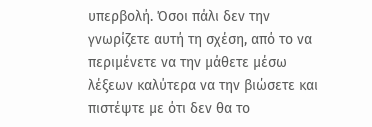υπερβολή. Όσοι πάλι δεν την γνωρίζετε αυτή τη σχέση, από το να περιμένετε να την μάθετε μέσω λέξεων καλύτερα να την βιώσετε και πιστέψτε με ότι δεν θα το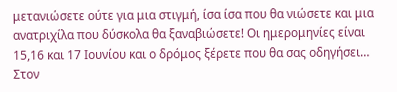μετανιώσετε ούτε για μια στιγμή, ίσα ίσα που θα νιώσετε και μια ανατριχίλα που δύσκολα θα ξαναβιώσετε! Οι ημερομηνίες είναι 15,16 και 17 Ιουνίου και ο δρόμος ξέρετε που θα σας οδηγήσει… Στον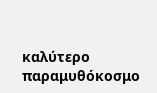καλύτερο παραμυθόκοσμο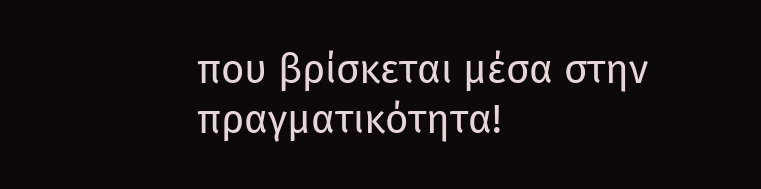που βρίσκεται μέσα στην πραγματικότητα!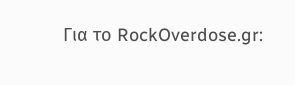Για το RockOverdose.gr: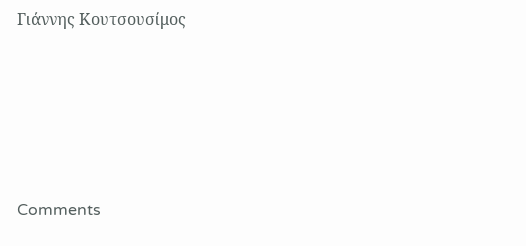Γιάννης Κουτσουσίμος





Comments